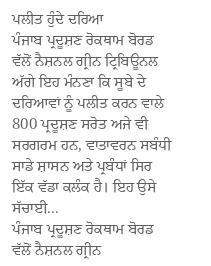ਪਲੀਤ ਹੁੰਦੇ ਦਰਿਆ
ਪੰਜਾਬ ਪ੍ਰਦੂਸ਼ਣ ਰੋਕਥਾਮ ਬੋਰਡ ਵੱਲੋਂ ਨੈਸ਼ਨਲ ਗ੍ਰੀਨ ਟ੍ਰਿਬਿਊਨਲ ਅੱਗੇ ਇਹ ਮੰਨਣਾ ਕਿ ਸੂਬੇ ਦੇ ਦਰਿਆਵਾਂ ਨੂੰ ਪਲੀਤ ਕਰਨ ਵਾਲੇ 800 ਪ੍ਰਦੂਸ਼ਣ ਸਰੋਤ ਅਜੇ ਵੀ ਸਰਗਰਮ ਹਨ, ਵਾਤਾਵਰਨ ਸਬੰਧੀ ਸਾਡੇ ਸ਼ਾਸਨ ਅਤੇ ਪ੍ਰਬੰਧਾਂ ਸਿਰ ਇੱਕ ਵੱਡਾ ਕਲੰਕ ਹੈ। ਇਹ ਉਸੇ ਸੱਚਾਈ...
ਪੰਜਾਬ ਪ੍ਰਦੂਸ਼ਣ ਰੋਕਥਾਮ ਬੋਰਡ ਵੱਲੋਂ ਨੈਸ਼ਨਲ ਗ੍ਰੀਨ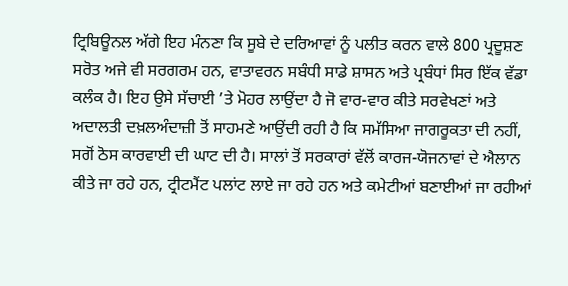ਟ੍ਰਿਬਿਊਨਲ ਅੱਗੇ ਇਹ ਮੰਨਣਾ ਕਿ ਸੂਬੇ ਦੇ ਦਰਿਆਵਾਂ ਨੂੰ ਪਲੀਤ ਕਰਨ ਵਾਲੇ 800 ਪ੍ਰਦੂਸ਼ਣ ਸਰੋਤ ਅਜੇ ਵੀ ਸਰਗਰਮ ਹਨ, ਵਾਤਾਵਰਨ ਸਬੰਧੀ ਸਾਡੇ ਸ਼ਾਸਨ ਅਤੇ ਪ੍ਰਬੰਧਾਂ ਸਿਰ ਇੱਕ ਵੱਡਾ ਕਲੰਕ ਹੈ। ਇਹ ਉਸੇ ਸੱਚਾਈ ’ਤੇ ਮੋਹਰ ਲਾਉਂਦਾ ਹੈ ਜੋ ਵਾਰ-ਵਾਰ ਕੀਤੇ ਸਰਵੇਖਣਾਂ ਅਤੇ ਅਦਾਲਤੀ ਦਖ਼ਲਅੰਦਾਜ਼ੀ ਤੋਂ ਸਾਹਮਣੇ ਆਉਂਦੀ ਰਹੀ ਹੈ ਕਿ ਸਮੱਸਿਆ ਜਾਗਰੂਕਤਾ ਦੀ ਨਹੀਂ, ਸਗੋਂ ਠੋਸ ਕਾਰਵਾਈ ਦੀ ਘਾਟ ਦੀ ਹੈ। ਸਾਲਾਂ ਤੋਂ ਸਰਕਾਰਾਂ ਵੱਲੋਂ ਕਾਰਜ-ਯੋਜਨਾਵਾਂ ਦੇ ਐਲਾਨ ਕੀਤੇ ਜਾ ਰਹੇ ਹਨ, ਟ੍ਰੀਟਮੈਂਟ ਪਲਾਂਟ ਲਾਏ ਜਾ ਰਹੇ ਹਨ ਅਤੇ ਕਮੇਟੀਆਂ ਬਣਾਈਆਂ ਜਾ ਰਹੀਆਂ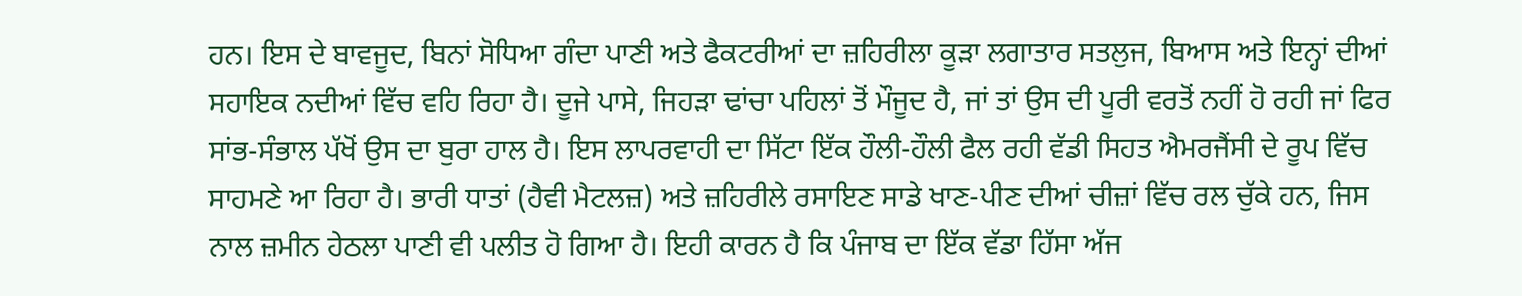ਹਨ। ਇਸ ਦੇ ਬਾਵਜੂਦ, ਬਿਨਾਂ ਸੋਧਿਆ ਗੰਦਾ ਪਾਣੀ ਅਤੇ ਫੈਕਟਰੀਆਂ ਦਾ ਜ਼ਹਿਰੀਲਾ ਕੂੜਾ ਲਗਾਤਾਰ ਸਤਲੁਜ, ਬਿਆਸ ਅਤੇ ਇਨ੍ਹਾਂ ਦੀਆਂ ਸਹਾਇਕ ਨਦੀਆਂ ਵਿੱਚ ਵਹਿ ਰਿਹਾ ਹੈ। ਦੂਜੇ ਪਾਸੇ, ਜਿਹੜਾ ਢਾਂਚਾ ਪਹਿਲਾਂ ਤੋਂ ਮੌਜੂਦ ਹੈ, ਜਾਂ ਤਾਂ ਉਸ ਦੀ ਪੂਰੀ ਵਰਤੋਂ ਨਹੀਂ ਹੋ ਰਹੀ ਜਾਂ ਫਿਰ ਸਾਂਭ-ਸੰਭਾਲ ਪੱਖੋਂ ਉਸ ਦਾ ਬੁਰਾ ਹਾਲ ਹੈ। ਇਸ ਲਾਪਰਵਾਹੀ ਦਾ ਸਿੱਟਾ ਇੱਕ ਹੌਲੀ-ਹੌਲੀ ਫੈਲ ਰਹੀ ਵੱਡੀ ਸਿਹਤ ਐਮਰਜੈਂਸੀ ਦੇ ਰੂਪ ਵਿੱਚ ਸਾਹਮਣੇ ਆ ਰਿਹਾ ਹੈ। ਭਾਰੀ ਧਾਤਾਂ (ਹੈਵੀ ਮੈਟਲਜ਼) ਅਤੇ ਜ਼ਹਿਰੀਲੇ ਰਸਾਇਣ ਸਾਡੇ ਖਾਣ-ਪੀਣ ਦੀਆਂ ਚੀਜ਼ਾਂ ਵਿੱਚ ਰਲ ਚੁੱਕੇ ਹਨ, ਜਿਸ ਨਾਲ ਜ਼ਮੀਨ ਹੇਠਲਾ ਪਾਣੀ ਵੀ ਪਲੀਤ ਹੋ ਗਿਆ ਹੈ। ਇਹੀ ਕਾਰਨ ਹੈ ਕਿ ਪੰਜਾਬ ਦਾ ਇੱਕ ਵੱਡਾ ਹਿੱਸਾ ਅੱਜ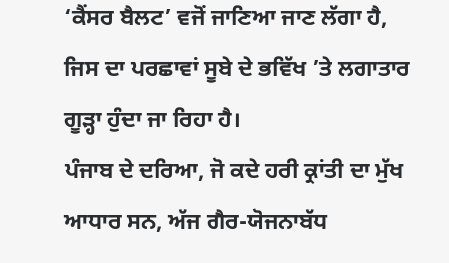‘ਕੈਂਸਰ ਬੈਲਟ’ ਵਜੋਂ ਜਾਣਿਆ ਜਾਣ ਲੱਗਾ ਹੈ, ਜਿਸ ਦਾ ਪਰਛਾਵਾਂ ਸੂਬੇ ਦੇ ਭਵਿੱਖ ’ਤੇ ਲਗਾਤਾਰ ਗੂੜ੍ਹਾ ਹੁੰਦਾ ਜਾ ਰਿਹਾ ਹੈ।
ਪੰਜਾਬ ਦੇ ਦਰਿਆ, ਜੋ ਕਦੇ ਹਰੀ ਕ੍ਰਾਂਤੀ ਦਾ ਮੁੱਖ ਆਧਾਰ ਸਨ, ਅੱਜ ਗੈਰ-ਯੋਜਨਾਬੱਧ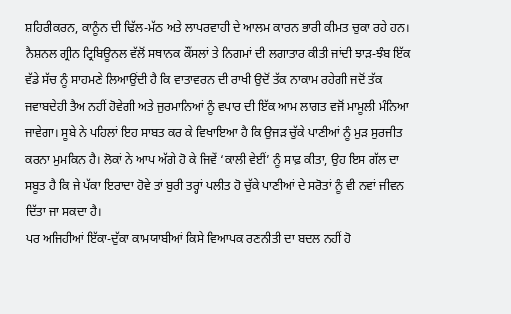ਸ਼ਹਿਰੀਕਰਨ, ਕਾਨੂੰਨ ਦੀ ਢਿੱਲ-ਮੱਠ ਅਤੇ ਲਾਪਰਵਾਹੀ ਦੇ ਆਲਮ ਕਾਰਨ ਭਾਰੀ ਕੀਮਤ ਚੁਕਾ ਰਹੇ ਹਨ। ਨੈਸ਼ਨਲ ਗ੍ਰੀਨ ਟ੍ਰਿਬਿਊਨਲ ਵੱਲੋਂ ਸਥਾਨਕ ਕੌਂਸਲਾਂ ਤੇ ਨਿਗਮਾਂ ਦੀ ਲਗਾਤਾਰ ਕੀਤੀ ਜਾਂਦੀ ਝਾੜ-ਝੰਬ ਇੱਕ ਵੱਡੇ ਸੱਚ ਨੂੰ ਸਾਹਮਣੇ ਲਿਆਉਂਦੀ ਹੈ ਕਿ ਵਾਤਾਵਰਨ ਦੀ ਰਾਖੀ ਉਦੋਂ ਤੱਕ ਨਾਕਾਮ ਰਹੇਗੀ ਜਦੋਂ ਤੱਕ ਜਵਾਬਦੇਹੀ ਤੈਅ ਨਹੀਂ ਹੋਵੇਗੀ ਅਤੇ ਜੁਰਮਾਨਿਆਂ ਨੂੰ ਵਪਾਰ ਦੀ ਇੱਕ ਆਮ ਲਾਗਤ ਵਜੋਂ ਮਾਮੂਲੀ ਮੰਨਿਆ ਜਾਵੇਗਾ। ਸੂਬੇ ਨੇ ਪਹਿਲਾਂ ਇਹ ਸਾਬਤ ਕਰ ਕੇ ਵਿਖਾਇਆ ਹੈ ਕਿ ਉਜੜ ਚੁੱਕੇ ਪਾਣੀਆਂ ਨੂੰ ਮੁੜ ਸੁਰਜੀਤ ਕਰਨਾ ਮੁਮਕਿਨ ਹੈ। ਲੋਕਾਂ ਨੇ ਆਪ ਅੱਗੇ ਹੋ ਕੇ ਜਿਵੇਂ ‘ਕਾਲੀ ਵੇਈਂ’ ਨੂੰ ਸਾਫ਼ ਕੀਤਾ, ਉਹ ਇਸ ਗੱਲ ਦਾ ਸਬੂਤ ਹੈ ਕਿ ਜੇ ਪੱਕਾ ਇਰਾਦਾ ਹੋਵੇ ਤਾਂ ਬੁਰੀ ਤਰ੍ਹਾਂ ਪਲੀਤ ਹੋ ਚੁੱਕੇ ਪਾਣੀਆਂ ਦੇ ਸਰੋਤਾਂ ਨੂੰ ਵੀ ਨਵਾਂ ਜੀਵਨ ਦਿੱਤਾ ਜਾ ਸਕਦਾ ਹੈ।
ਪਰ ਅਜਿਹੀਆਂ ਇੱਕਾ-ਦੁੱਕਾ ਕਾਮਯਾਬੀਆਂ ਕਿਸੇ ਵਿਆਪਕ ਰਣਨੀਤੀ ਦਾ ਬਦਲ ਨਹੀਂ ਹੋ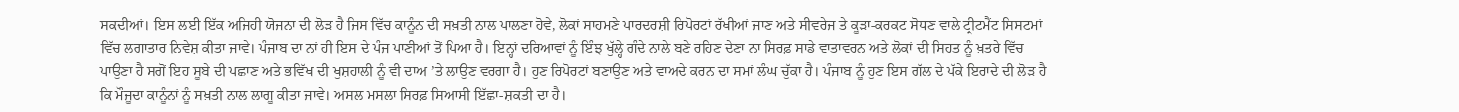ਸਕਦੀਆਂ। ਇਸ ਲਈ ਇੱਕ ਅਜਿਹੀ ਯੋਜਨਾ ਦੀ ਲੋੜ ਹੈ ਜਿਸ ਵਿੱਚ ਕਾਨੂੰਨ ਦੀ ਸਖ਼ਤੀ ਨਾਲ ਪਾਲਣਾ ਹੋਵੇ, ਲੋਕਾਂ ਸਾਹਮਣੇ ਪਾਰਦਰਸ਼ੀ ਰਿਪੋਰਟਾਂ ਰੱਖੀਆਂ ਜਾਣ ਅਤੇ ਸੀਵਰੇਜ ਤੇ ਕੂੜਾ-ਕਰਕਟ ਸੋਧਣ ਵਾਲੇ ਟ੍ਰੀਟਮੈਂਟ ਸਿਸਟਮਾਂ ਵਿੱਚ ਲਗਾਤਾਰ ਨਿਵੇਸ਼ ਕੀਤਾ ਜਾਵੇ। ਪੰਜਾਬ ਦਾ ਨਾਂ ਹੀ ਇਸ ਦੇ ਪੰਜ ਪਾਣੀਆਂ ਤੋਂ ਪਿਆ ਹੈ। ਇਨ੍ਹਾਂ ਦਰਿਆਵਾਂ ਨੂੰ ਇੰਝ ਖੁੱਲ੍ਹੇ ਗੰਦੇ ਨਾਲੇ ਬਣੇ ਰਹਿਣ ਦੇਣਾ ਨਾ ਸਿਰਫ਼ ਸਾਡੇ ਵਾਤਾਵਰਨ ਅਤੇ ਲੋਕਾਂ ਦੀ ਸਿਹਤ ਨੂੰ ਖ਼ਤਰੇ ਵਿੱਚ ਪਾਉਣਾ ਹੈ ਸਗੋਂ ਇਹ ਸੂਬੇ ਦੀ ਪਛਾਣ ਅਤੇ ਭਵਿੱਖ ਦੀ ਖੁਸ਼ਹਾਲੀ ਨੂੰ ਵੀ ਦਾਅ ’ਤੇ ਲਾਉਣ ਵਰਗਾ ਹੈ। ਹੁਣ ਰਿਪੋਰਟਾਂ ਬਣਾਉਣ ਅਤੇ ਵਾਅਦੇ ਕਰਨ ਦਾ ਸਮਾਂ ਲੰਘ ਚੁੱਕਾ ਹੈ। ਪੰਜਾਬ ਨੂੰ ਹੁਣ ਇਸ ਗੱਲ ਦੇ ਪੱਕੇ ਇਰਾਦੇ ਦੀ ਲੋੜ ਹੈ ਕਿ ਮੌਜੂਦਾ ਕਾਨੂੰਨਾਂ ਨੂੰ ਸਖ਼ਤੀ ਨਾਲ ਲਾਗੂ ਕੀਤਾ ਜਾਵੇ। ਅਸਲ ਮਸਲਾ ਸਿਰਫ਼ ਸਿਆਸੀ ਇੱਛਾ-ਸ਼ਕਤੀ ਦਾ ਹੈ।